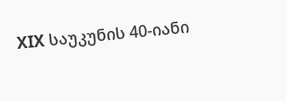XIX საუკუნის 40-იანი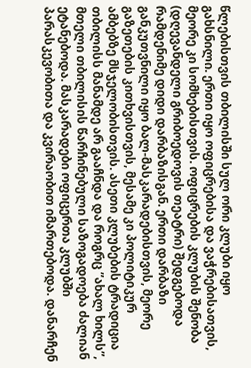წლებისთვის თბილისში სულ ორი კლუბი იყო გახსნილი. ერთი იყო ოფიცრებისა და ვაჭრებისათვის, მეორე კი სომხებისთვის. ოფიცრების კლუბის შენობა (დღევანდელი გრიბოედოვის თეატრი) შედგებოდა რამდენიმე დიდი დარბაზისგან. ერთი დარბაზი განკუთვნილი იყო ბალ-მასკარადებისთვის, მეორე გაზეთების კითხვისთვის, მესამე კი პოლიტიკურ ამბებზე მსჯელობისთვის. ასეთი კლუბების ტრადიცია თბილისს მანამდე არ გააჩნდა და როგრც ”ახალ ხილს”, მთელი თბილისის წარჩინებული საზოგადოება ძალიან ეტანებოდა. მასკარადები ოფიცერთა კლუბში პარასკევობითა და კვირაობით იმართებოდა. დანარჩენ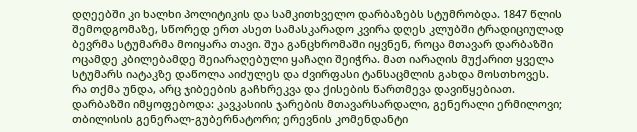დღეებში კი ხალხი პოლიტიკის და სამკითხველო დარბაზებს სტუმრობდა. 1847 წლის შემოდგომაზე, სწორედ ერთ ასეთ სამასკარადო კვირა დღეს კლუბში ტრადიციულად ბევრმა სტუმარმა მოიყარა თავი. შუა განცხრომაში იყვნენ, როცა მთავარ დარბაზში ოცამდე კბილებამდე შეიარაღებული ყაჩაღი შეიჭრა. მათ იარაღის მუქარით ყველა სტუმარს იატაკზე დაწოლა აიძულეს და ძვირფასი ტანსაცმლის გახდა მოსთხოვეს. რა თქმა უნდა, არც ჯიბეების გაჩხრეკვა და ქისების წართმევა დავიწყებიათ. დარბაზში იმყოფებოდა: კავკასიის ჯარების მთავარსარდალი, გენერალი ერმილოვი; თბილისის გენერალ-გუბერნატორი; ერევნის კომენდანტი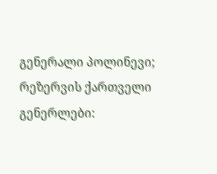გენერალი პოლინევი; რეზერვის ქართველი გენერლები: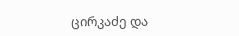ცირკაძე და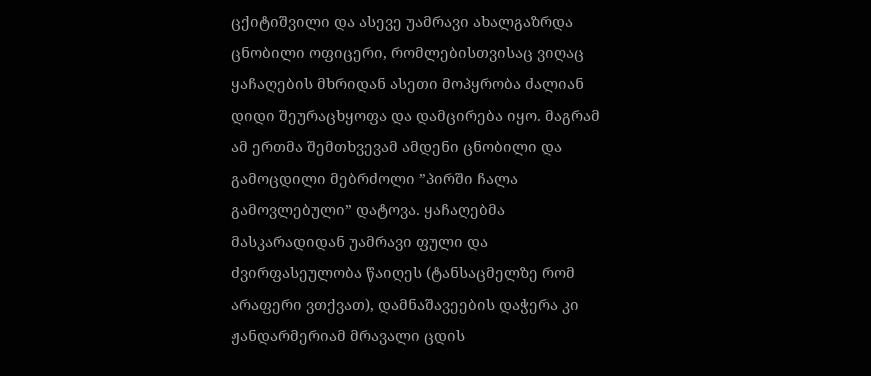ცქიტიშვილი და ასევე უამრავი ახალგაზრდა ცნობილი ოფიცერი, რომლებისთვისაც ვიღაც ყაჩაღების მხრიდან ასეთი მოპყრობა ძალიან დიდი შეურაცხყოფა და დამცირება იყო. მაგრამ ამ ერთმა შემთხვევამ ამდენი ცნობილი და გამოცდილი მებრძოლი ”პირში ჩალა გამოვლებული” დატოვა. ყაჩაღებმა მასკარადიდან უამრავი ფული და ძვირფასეულობა წაიღეს (ტანსაცმელზე რომ არაფერი ვთქვათ), დამნაშავეების დაჭერა კი ჟანდარმერიამ მრავალი ცდის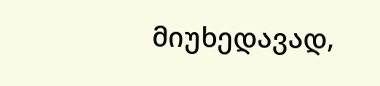მიუხედავად,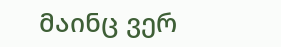მაინც ვერ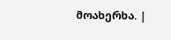მოახერხა. |